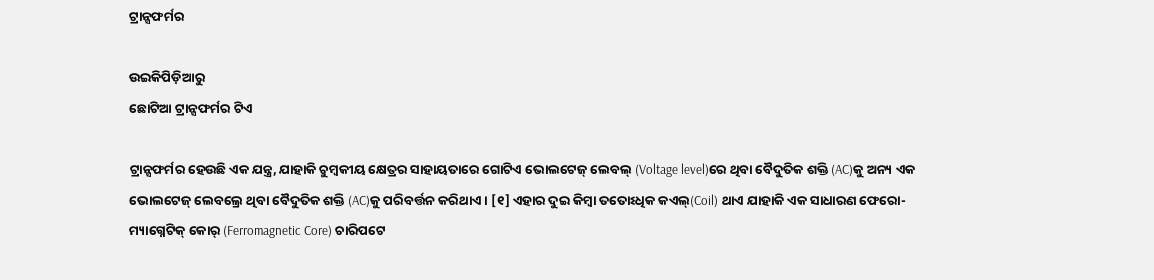ଟ୍ରାନ୍ସଫର୍ମର

ଉଇକିପିଡ଼ିଆ‌ରୁ
ଛୋଟିଆ ଟ୍ରାନ୍ସଫର୍ମର ଟିଏ

ଟ୍ରାନ୍ସଫର୍ମର ହେଉଛି ଏକ ଯନ୍ତ୍ର, ଯାହାକି ଚୁମ୍ବକୀୟ କ୍ଷେତ୍ରର ସାହାୟତାରେ ଗୋଟିଏ ଭୋଲଟେଜ୍ ଲେବଲ୍ (Voltage level)ରେ ଥିବା ବୈଦୁତିକ ଶକ୍ତି (AC)କୁ ଅନ୍ୟ ଏକ ଭୋଲଟେଜ୍ ଲେବଲ୍ରେ ଥିବା ବୈଦୁତିକ ଶକ୍ତି (AC)କୁ ପରିବର୍ତ୍ତନ କରିଥାଏ । [୧] ଏହାର ଦୁଇ କିମ୍ବା ତତୋଽଧିକ କଏଲ୍(Coil) ଥାଏ ଯାହାକି ଏକ ସାଧାରଣ ଫେରୋ-ମ୍ୟାଗ୍ନେଟିକ୍ କୋର୍ (Ferromagnetic Core) ଚାରିପଟେ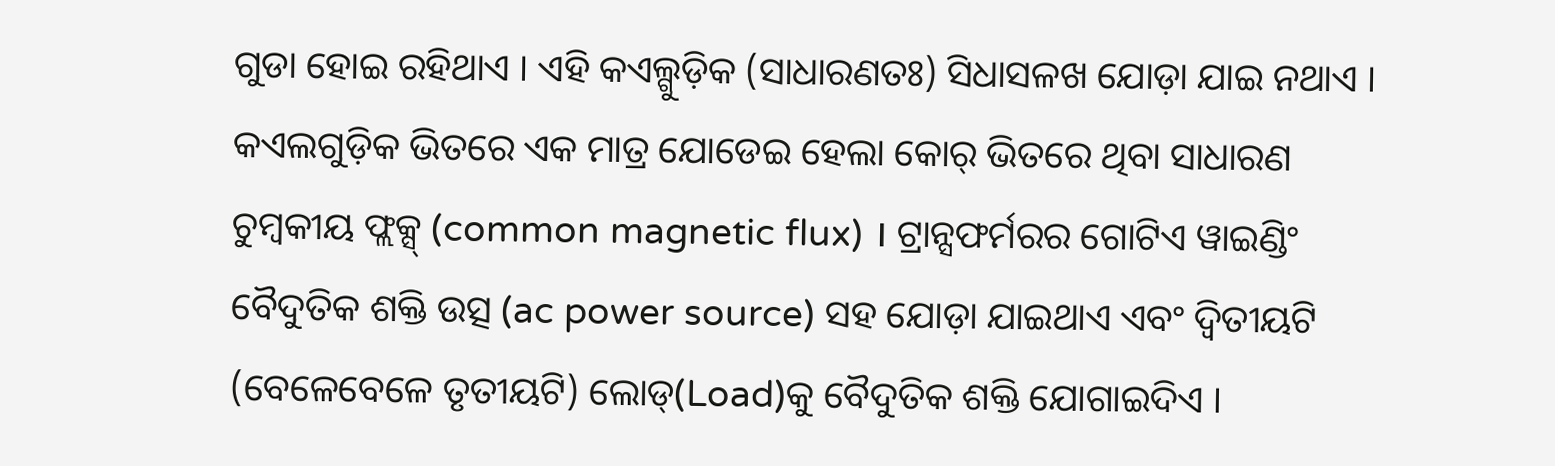ଗୁଡା ହୋଇ ରହିଥାଏ । ଏହି କଏଲ୍ଗୁଡ଼ିକ (ସାଧାରଣତଃ) ସିଧାସଳଖ ଯୋଡ଼ା ଯାଇ ନଥାଏ । କଏଲଗୁଡ଼ିକ ଭିତରେ ଏକ ମାତ୍ର ଯୋଡେଇ ହେଲା କୋର୍ ଭିତରେ ଥିବା ସାଧାରଣ ଚୁମ୍ବକୀୟ ଫ୍ଲକ୍ସ୍ (common magnetic flux) । ଟ୍ରାନ୍ସଫର୍ମରର ଗୋଟିଏ ୱାଇଣ୍ଡିଂ ବୈଦୁତିକ ଶକ୍ତି ଉତ୍ସ (ac power source) ସହ ଯୋଡ଼ା ଯାଇଥାଏ ଏବଂ ଦ୍ୱିତୀୟଟି (ବେଳେବେଳେ ତୃତୀୟଟି) ଲୋଡ୍(Load)କୁ ବୈଦୁତିକ ଶକ୍ତି ଯୋଗାଇଦିଏ ।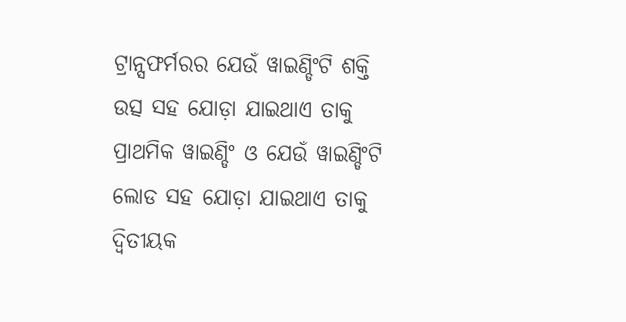ଟ୍ରାନ୍ସଫର୍ମରର ଯେଉଁ ୱାଇଣ୍ଡିଂଟି ଶକ୍ତି ଉତ୍ସ ସହ ଯୋଡ଼ା ଯାଇଥାଏ ତାକୁ ପ୍ରାଥମିକ ୱାଇଣ୍ଡିଂ ଓ ଯେଉଁ ୱାଇଣ୍ଡିଂଟି ଲୋଡ ସହ ଯୋଡ଼ା ଯାଇଥାଏ ତାକୁ ଦ୍ୱିତୀୟକ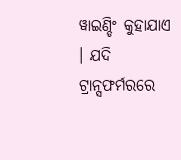ୱାଇଣ୍ଡିଂ କୁହାଯାଏ । ଯଦି ଟ୍ରାନ୍ସଫର୍ମରରେ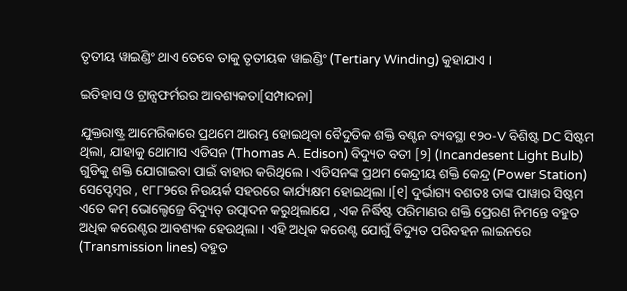ତୃତୀୟ ୱାଇଣ୍ଡିଂ ଥାଏ ତେବେ ତାକୁ ତୃତୀୟକ ୱାଇଣ୍ଡିଂ (Tertiary Winding) କୁହାଯାଏ ।

ଇତିହାସ ଓ ଟ୍ରାନ୍ସଫର୍ମରର ଆବଶ୍ୟକତା[ସମ୍ପାଦନା]

ଯୁକ୍ତରାଷ୍ଟ୍ର ଆମେରିକାରେ ପ୍ରଥମେ ଆରମ୍ଭ ହୋଇଥିବା ବୈଦୁତିକ ଶକ୍ତି ବଣ୍ଟନ ବ୍ୟବସ୍ଥା ୧୨୦-V ବିଶିଷ୍ଟ DC ସିଷ୍ଟମ ଥିଲା, ଯାହାକୁ ଥୋମାସ ଏଡିସନ (Thomas A. Edison) ବିଦ୍ୟୁତ ବତୀ [୨] (Incandesent Light Bulb) ଗୁଡିକୁ ଶକ୍ତି ଯୋଗାଇବା ପାଇଁ ବାହାର କରିଥିଲେ । ଏଡିସନଙ୍କ ପ୍ରଥମ କେନ୍ଦ୍ରୀୟ ଶକ୍ତି କେନ୍ଦ୍ର (Power Station) ସେପ୍ଟେମ୍ବର , ୧୮୮୨ରେ ନିଉୟର୍କ ସହରରେ କାର୍ଯ୍ୟକ୍ଷମ ହୋଇଥିଲା ।[୧] ଦୁର୍ଭାଗ୍ୟ ବଶତଃ ତାଙ୍କ ପାୱାର ସିଷ୍ଟମ ଏତେ କମ୍ ଭୋଲ୍ଟେଜ୍ରେ ବିଦ୍ୟୁତ୍ ଉତ୍ପାଦନ କରୁଥିଲାଯେ , ଏକ ନିର୍ଦ୍ଧିଷ୍ଟ ପରିମାଣର ଶକ୍ତି ପ୍ରେରଣ ନିମନ୍ତେ ବହୁତ ଅଧିକ କରେଣ୍ଟର ଆବଶ୍ୟକ ହେଉଥିଲା । ଏହି ଅଧିକ କରେଣ୍ଟ ଯୋଗୁଁ ବିଦ୍ୟୁତ ପରିବହନ ଲାଇନରେ (Transmission lines) ବହୁତ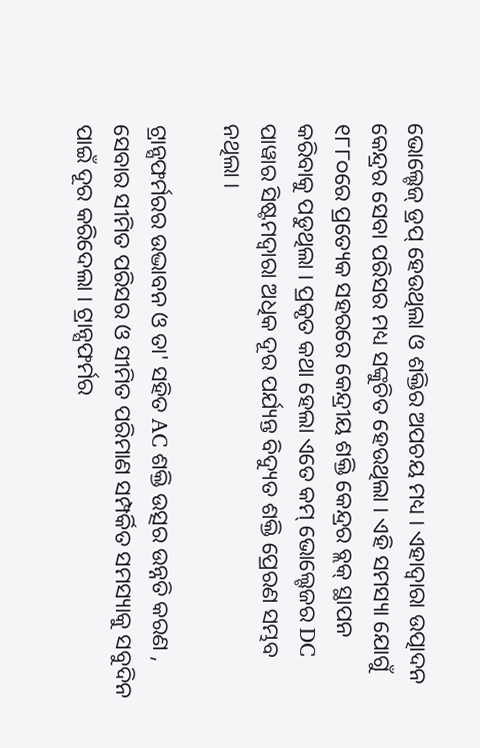ଭୋଲ୍ଟେଜ୍ ଡ୍ରପ୍ ହେଉଥିଲା ଓ ଶକ୍ତିର ଅପଚୟ ମଧ୍ୟ । ଏହାଦ୍ୱାରା ଉତ୍ପାଦନ କେନ୍ଦ୍ରର ସେବା ପରିସର ମଧ୍ୟ ସଙ୍କୁଚିତ ହେଉଥିଲା । ଏହି ସମସ୍ୟା ଯୋଗୁଁ ୧୮୮୦ରେ ପ୍ରତ୍ୟେକ ସହରରେ କେନ୍ଦ୍ରୀୟ ଶକ୍ତି କେନ୍ଦ୍ରର ବ୍ଲକ୍ ସ୍ଥାପନ କରିବାକୁ ପଡୁଥିଲା । ପ୍ରକୃତ କଥା ହେଲା ଏତେ କମ୍ ଭୋଲ୍ଟେଜର DC ପାୱାର ସିଷ୍ଟମଦ୍ୱାରା ଅଧିକ ଦୂର ପର୍ଯ୍ୟନ୍ତ ବିଦ୍ୟୁତ ଶକ୍ତି ପ୍ରେରଣ ସମ୍ଭବ ନଥିଲା ।

ଟ୍ରାନ୍ସଫର୍ମରର ଉଦ୍ଭାବନ ଓ ତା' ସହିତ AC ଶକ୍ତି ଉତ୍ସର ଉନ୍ନତି କରଣ , ସେବାର ସୀମିତ ପରିସର ଓ ସୀମିତ ପରିମାଣ ସମ୍ପର୍କିତ ସମସ୍ୟାକୁ ସବୁଦିନ ପାଇଁ ଦୂର କରିଦେଲା । ଟ୍ରାନ୍ସଫର୍ମର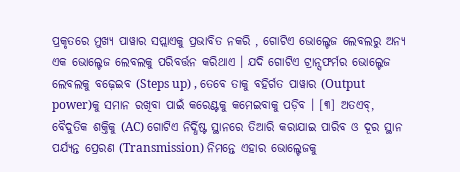ପ୍ରକୃତରେ ମୁଖ୍ୟ ପାୱାର ସପ୍ଲାଏକୁ ପ୍ରଭାବିତ ନକରି , ଗୋଟିଏ ଭୋଲ୍ଟେଜ ଲେବଲରୁ ଅନ୍ୟ ଏକ ଭୋଲ୍ଟେଜ ଲେବଲକୁ ପରିବର୍ତ୍ତନ କରିଥାଏ । ଯଦି ଗୋଟିଏ ଟ୍ରାନ୍ସଫର୍ମର ଭୋଲ୍ଟେଜ ଲେବଲକୁ ବଢ଼େଇବ (Steps up) , ତେବେ ତାକୁ ବହିର୍ଗତ ପାୱାର (Output power)କୁ ସମାନ ରଖିବା ପାଇଁ କରେଣ୍ଟକୁ କମେଇବାକୁ ପଡ଼ିବ । [୩] ଅତଏବ୍, ବୈଦୁତିକ ଶକ୍ତିକୁ (AC) ଗୋଟିଏ ନିର୍ଦ୍ଧିଷ୍ଟ ସ୍ଥାନରେ ତିଆରି କରାଯାଇ ପାରିବ ଓ ଦୂର ସ୍ଥାନ ପର୍ଯ୍ୟନ୍ତ ପ୍ରେରଣ (Transmission) ନିମନ୍ତେ ଏହାର ଭୋଲ୍ଟେଜକୁ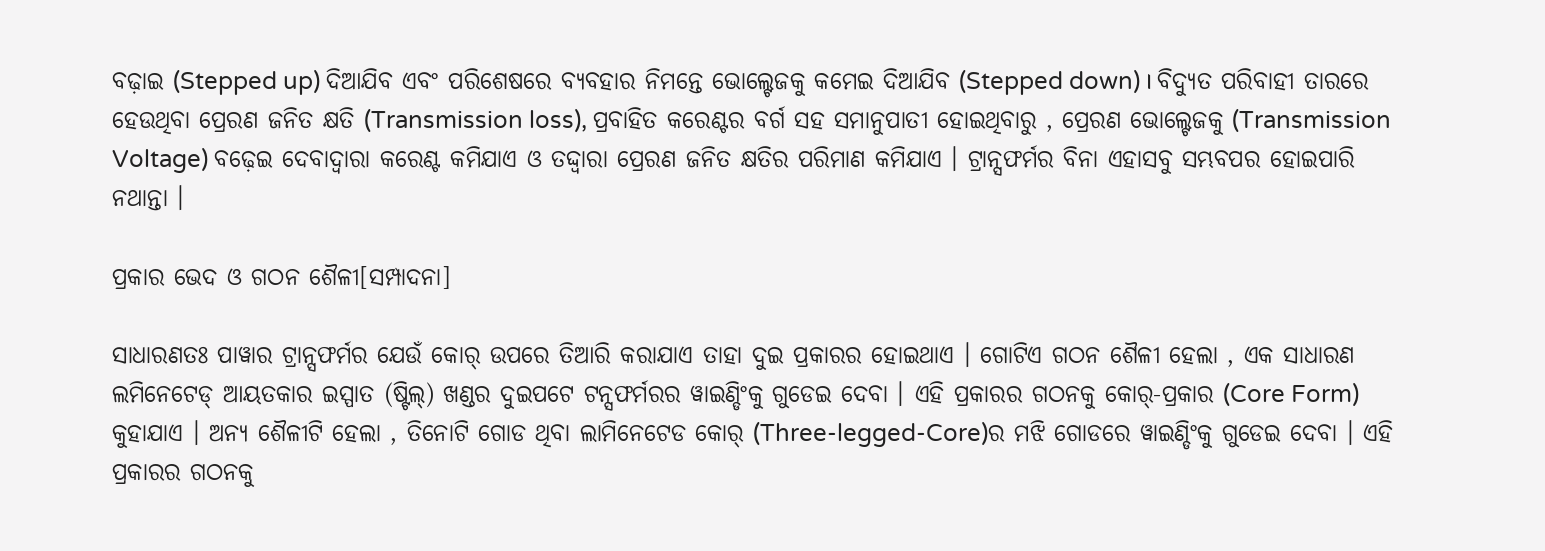ବଢ଼ାଇ (Stepped up) ଦିଆଯିବ ଏବଂ ପରିଶେଷରେ ବ୍ୟବହାର ନିମନ୍ତେ ଭୋଲ୍ଟେଜକୁ କମେଇ ଦିଆଯିବ (Stepped down) । ବିଦ୍ୟୁତ ପରିବାହୀ ତାରରେ ହେଉଥିବା ପ୍ରେରଣ ଜନିତ କ୍ଷତି (Transmission loss), ପ୍ରବାହିତ କରେଣ୍ଟର ବର୍ଗ ସହ ସମାନୁପାତୀ ହୋଇଥିବାରୁ , ପ୍ରେରଣ ଭୋଲ୍ଟେଜକୁ (Transmission Voltage) ବଢ଼େଇ ଦେବାଦ୍ୱାରା କରେଣ୍ଟ କମିଯାଏ ଓ ତଦ୍ଦ୍ୱାରା ପ୍ରେରଣ ଜନିତ କ୍ଷତିର ପରିମାଣ କମିଯାଏ । ଟ୍ରାନ୍ସଫର୍ମର ବିନା ଏହାସବୁ ସମ୍ଭବପର ହୋଇପାରି ନଥାନ୍ତା ।

ପ୍ରକାର ଭେଦ ଓ ଗଠନ ଶୈଳୀ[ସମ୍ପାଦନା]

ସାଧାରଣତଃ ପାୱାର ଟ୍ରାନ୍ସଫର୍ମର ଯେଉଁ କୋର୍ ଉପରେ ତିଆରି କରାଯାଏ ତାହା ଦୁଇ ପ୍ରକାରର ହୋଇଥାଏ । ଗୋଟିଏ ଗଠନ ଶୈଳୀ ହେଲା , ଏକ ସାଧାରଣ ଲମିନେଟେଡ୍ ଆୟତକାର ଇସ୍ପାତ (ଷ୍ଟିଲ୍) ଖଣ୍ଡର ଦୁଇପଟେ ଟନ୍ସଫର୍ମରର ୱାଇଣ୍ଡିଂକୁ ଗୁଡେଇ ଦେବା । ଏହି ପ୍ରକାରର ଗଠନକୁ କୋର୍-ପ୍ରକାର (Core Form) କୁହାଯାଏ । ଅନ୍ୟ ଶୈଳୀଟି ହେଲା , ତିନୋଟି ଗୋଡ ଥିବା ଲାମିନେଟେଡ କୋର୍ (Three-legged-Core)ର ମଝି ଗୋଡରେ ୱାଇଣ୍ଡିଂକୁ ଗୁଡେଇ ଦେବା । ଏହି ପ୍ରକାରର ଗଠନକୁ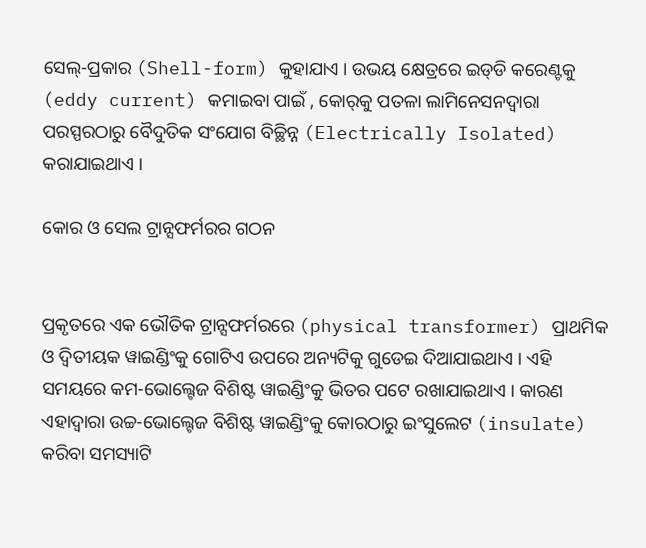ସେଲ୍-ପ୍ରକାର (Shell-form) କୁହାଯାଏ । ଉଭୟ କ୍ଷେତ୍ରରେ ଇ‌ଡ୍‌ଡି କରେଣ୍ଟକୁ (eddy current) କମାଇବା ପାଇଁ , କୋ‌ର୍‌କୁ ପତଳା ଲାମିନେସନଦ୍ୱାରା ପରସ୍ପରଠାରୁ ବୈଦୁତିକ ସଂଯୋଗ ବିଚ୍ଛିନ୍ନ (Electrically Isolated) କରାଯାଇଥାଏ ।

କୋର ଓ ସେଲ ଟ୍ରାନ୍ସଫର୍ମରର ଗଠନ


ପ୍ରକୃତରେ ଏକ ଭୌତିକ ଟ୍ରାନ୍ସଫର୍ମରରେ (physical transformer) ପ୍ରାଥମିକ ଓ ଦ୍ୱିତୀୟକ ୱାଇଣ୍ଡିଂକୁ ଗୋଟିଏ ଉପରେ ଅନ୍ୟଟିକୁ ଗୁଡେଇ ଦିଆଯାଇଥାଏ । ଏହି ସମୟରେ କମ-ଭୋଲ୍ଟେଜ ବିଶିଷ୍ଟ ୱାଇଣ୍ଡିଂକୁ ଭିତର ପଟେ ରଖାଯାଇଥାଏ । କାରଣ ଏହାଦ୍ୱାରା ଉଚ୍ଚ-ଭୋଲ୍ଟେଜ ବିଶିଷ୍ଟ ୱାଇଣ୍ଡିଂକୁ କୋରଠାରୁ ଇଂସୁଲେଟ (insulate) କରିବା ସମସ୍ୟାଟି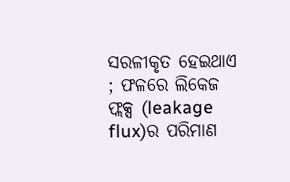ସରଳୀକୃତ ହେଇଥାଏ ; ଫଳରେ ଲିକେଜ ଫ୍ଲକ୍ସ (leakage flux)ର ପରିମାଣ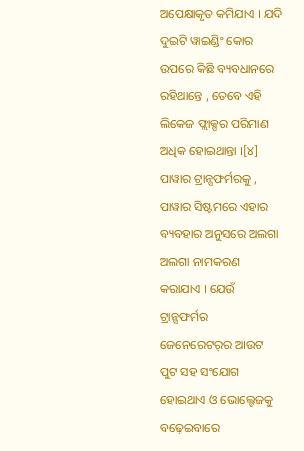ଅପେକ୍ଷାକୃତ କମିଯାଏ । ଯଦି ଦୁଇଟି ୱାଇଣ୍ଡିଂ କୋର ଉପରେ କିଛି ବ୍ୟବଧାନରେ ରହିଥାନ୍ତେ , ତେବେ ଏହି ଲିକେଜ ଫ୍ଲାକ୍ସର ପରିମାଣ ଅଧିକ ହୋଇଥାନ୍ତା ।[୪]
ପାୱାର ଟ୍ରାନ୍ସଫର୍ମରକୁ , ପାୱାର ସିଷ୍ଟମରେ ଏହାର ବ୍ୟବହାର ଅନୁସରେ ଅଲଗା ଅଲଗା ନାମକରଣ କରାଯାଏ । ଯେଉଁ ଟ୍ରାନ୍ସଫର୍ମର ଜେନେରେଟ‌ର୍‌ର ଆଉଟ ପୁଟ ସହ ସଂଯୋଗ ହୋଇଥାଏ ଓ ଭୋଲ୍ଟେଜକୁ ବଢ଼େଇବାରେ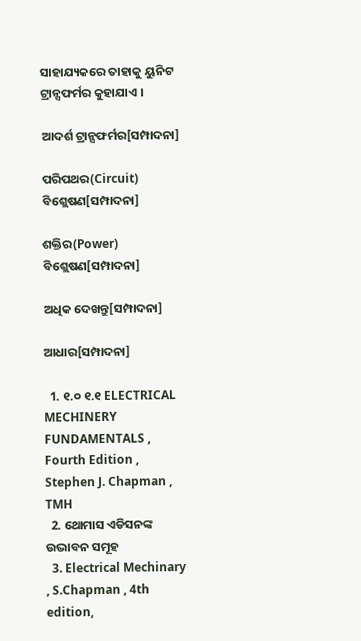ସାହାଯ୍ୟକରେ ତାହାକୁ ୟୁନିଟ ଟ୍ରାନ୍ସଫର୍ମର କୁହାଯାଏ ।

ଆଦର୍ଶ ଟ୍ରାନ୍ସଫର୍ମର[ସମ୍ପାଦନା]

ପରିପଥର(Circuit) ବିଶ୍ଲେଷଣ[ସମ୍ପାଦନା]

ଶକ୍ତିର(Power) ବିଶ୍ଲେଷଣ[ସମ୍ପାଦନା]

ଅଧିକ ଦେଖନ୍ତୁ[ସମ୍ପାଦନା]

ଆଧାର[ସମ୍ପାଦନା]

  1. ୧.୦ ୧.୧ ELECTRICAL MECHINERY FUNDAMENTALS , Fourth Edition , Stephen J. Chapman , TMH
  2. ଥୋମାସ ଏଡିସନଙ୍କ ଉଦ୍ଭାବନ ସମୂହ
  3. Electrical Mechinary , S.Chapman , 4th edition,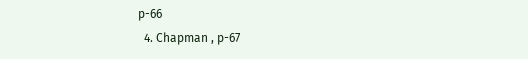p-66
  4. Chapman , p-67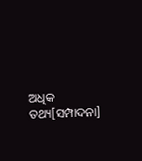ଅଧିକ ତଥ୍ୟ[ସମ୍ପାଦନା]